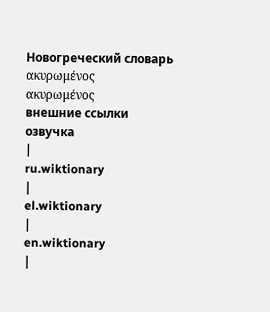Новогреческий словарь
ακυρωμένος
ακυρωμένος
внешние ссылки
озвучка
|
ru.wiktionary
|
el.wiktionary
|
en.wiktionary
|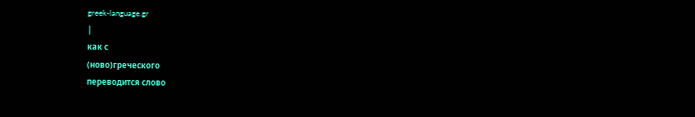greek-language.gr
|
как с
(ново)греческого
переводится слово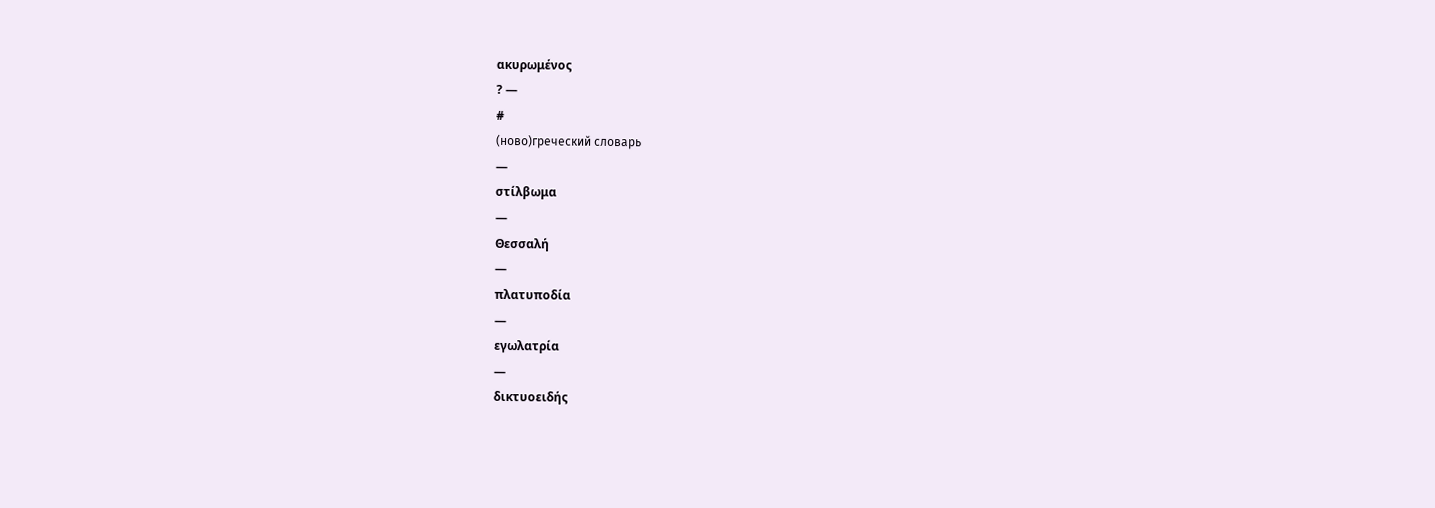ακυρωμένος
? —
#
(ново)греческий словарь
—
στίλβωμα
—
Θεσσαλή
—
πλατυποδία
—
εγωλατρία
—
δικτυοειδής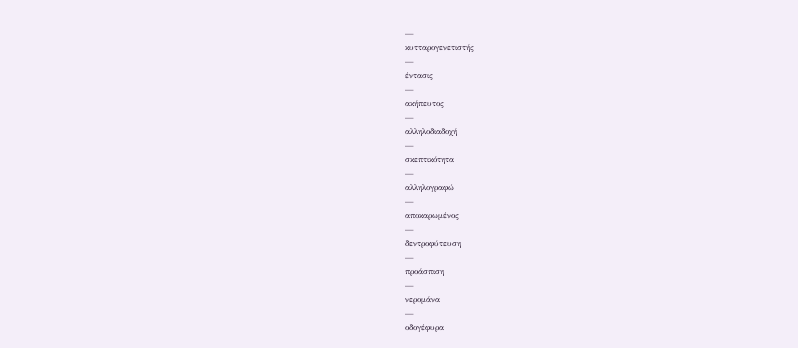—
κυτταρογενετιστής
—
έντασις
—
ακήπευτος
—
αλληλοδιαδοχή
—
σκεπτικότητα
—
αλληλογραφώ
—
αποκαρωμένος
—
δεντροφύτευση
—
προάσπιση
—
νερομάνα
—
οδογέφυρα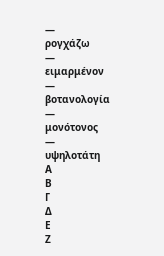—
ρογχάζω
—
ειμαρμένον
—
βοτανολογία
—
μονότονος
—
υψηλοτάτη
Α
Β
Γ
Δ
Ε
Ζ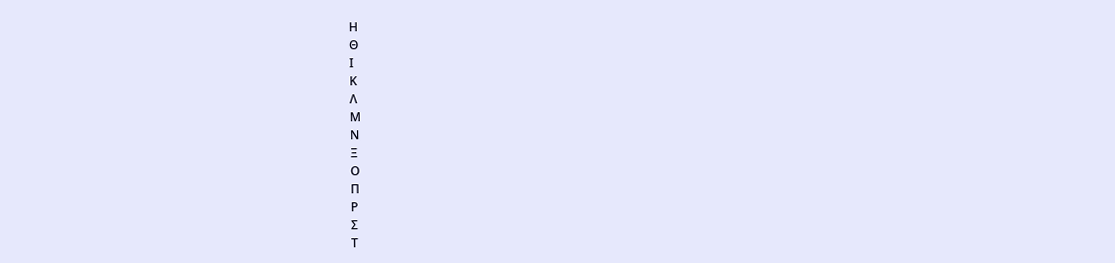Η
Θ
Ι
Κ
Λ
Μ
Ν
Ξ
Ο
Π
Ρ
Σ
Τ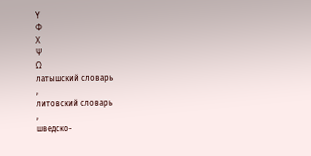Υ
Φ
Χ
Ψ
Ω
латышский словарь
,
литовский словарь
,
шведско-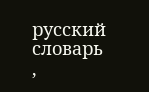русский словарь
,